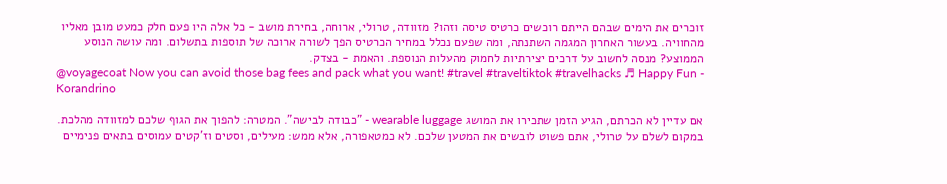זוכרים את הימים שבהם הייתם רוכשים כרטיס טיסה וזהו? מזוודה, טרולי, ארוחה, בחירת מושב - כל אלה היו פעם חלק כמעט מובן מאליו מהחוויה. בעשור האחרון המגמה השתנתה, ומה שפעם נכלל במחיר הכרטיס הפך לשורה ארוכה של תוספות בתשלום. ומה עושה הנוסע הממוצע? מנסה לחשוב על דרכים יצירתיות לחמוק מהעלות הנוספת. והאמת - בצדק.
@voyagecoat Now you can avoid those bag fees and pack what you want! #travel #traveltiktok #travelhacks ♬ Happy Fun - Korandrino

אם עדיין לא הכרתם, הגיע הזמן שתכירו את המושג wearable luggage - "כבודה לבישה". המטרה: להפוך את הגוף שלכם למזוודה מהלכת. במקום לשלם על טרולי, אתם פשוט לובשים את המטען שלכם. לא כמטאפורה, אלא ממש: מעילים, וסטים וז'קטים עמוסים בתאים פנימיים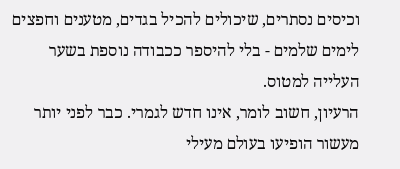וכיסים נסתרים, שיכולים להכיל בגדים, מטענים וחפצים לימים שלמים - בלי להיספר ככבודה נוספת בשער העלייה למטוס.
הרעיון, חשוב לומר, אינו חדש לגמרי. כבר לפני יותר מעשור הופיעו בעולם מעילי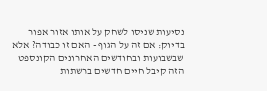נסיעות שניסו לשחק על אותו אזור אפור בדיוק: אם זה על הגוף - האם זו כבודה? אלא שבשבועות ובחודשים האחרונים הקונספט הזה קיבל חיים חדשים ברשתות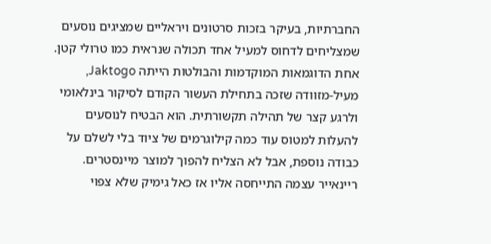החברתיות, בעיקר בזכות סרטונים ויראליים שמציגים נוסעים שמצליחים לדחוס למעיל אחד תכולה שנראית כמו טרולי קטן.
אחת הדוגמאות המוקדמות והבולטות הייתה Jaktogo, מעיל-מזוודה שזכה בתחילת העשור הקודם לסיקור בינלאומי ולרגע קצר של תהילה תקשורתית. הוא הבטיח לנוסעים להעלות למטוס עוד כמה קילוגרמים של ציוד בלי לשלם על כבודה נוספת, אבל לא הצליח להפוך למוצר מיינסטרים. ריינאייר עצמה התייחסה אליו אז כאל גימיק שלא צפוי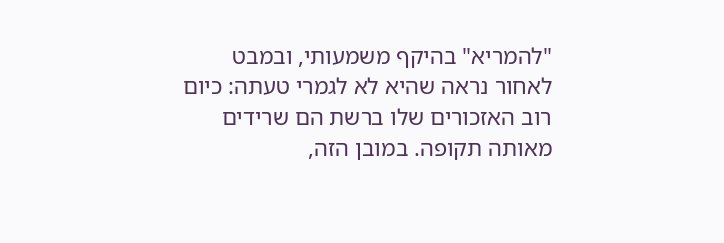"להמריא" בהיקף משמעותי, ובמבט לאחור נראה שהיא לא לגמרי טעתה: כיום רוב האזכורים שלו ברשת הם שרידים מאותה תקופה. במובן הזה,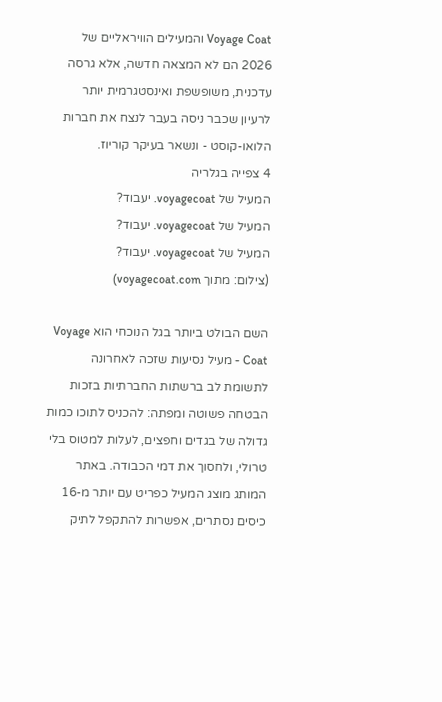Voyage Coat והמעילים הוויראליים של 2026 הם לא המצאה חדשה, אלא גרסה עדכנית, משופשפת ואינסטגרמית יותר לרעיון שכבר ניסה בעבר לנצח את חברות הלואו-קוסט - ונשאר בעיקר קוריוז.
4 צפייה בגלריה
המעיל של voyagecoat. יעבוד?
המעיל של voyagecoat. יעבוד?
המעיל של voyagecoat. יעבוד?
(צילום: מתוך voyagecoat.com)

השם הבולט ביותר בגל הנוכחי הוא Voyage Coat - מעיל נסיעות שזכה לאחרונה לתשומת לב ברשתות החברתיות בזכות הבטחה פשוטה ומפתה: להכניס לתוכו כמות גדולה של בגדים וחפצים, לעלות למטוס בלי טרולי, ולחסוך את דמי הכבודה. באתר המותג מוצג המעיל כפריט עם יותר מ-16 כיסים נסתרים, אפשרות להתקפל לתיק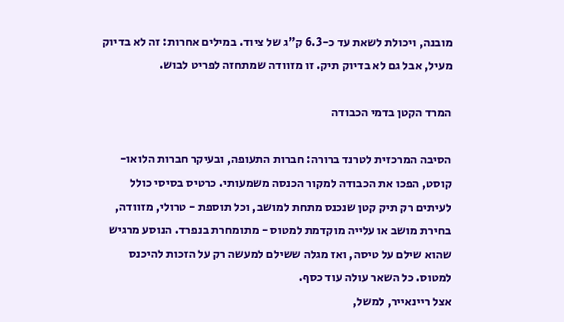מובנה, ויכולת לשאת עד כ-6.3 ק"ג של ציוד. במילים אחרות: זה לא בדיוק מעיל, אבל גם לא בדיוק תיק. זו מזוודה שמתחזה לפריט לבוש.

המרד הקטן בדמי הכבודה

הסיבה המרכזית לטרנד ברורה: חברות התעופה, ובעיקר חברות הלואו-קוסט, הפכו את הכבודה למקור הכנסה משמעותי. כרטיס בסיסי כולל לעיתים רק תיק קטן שנכנס מתחת למושב, וכל תוספת - טרולי, מזוודה, בחירת מושב או עלייה מוקדמת למטוס - מתומחרת בנפרד. הנוסע מרגיש שהוא שילם על טיסה, ואז מגלה ששילם למעשה רק על הזכות להיכנס למטוס. כל השאר עולה עוד כסף.
אצל ריינאייר, למשל,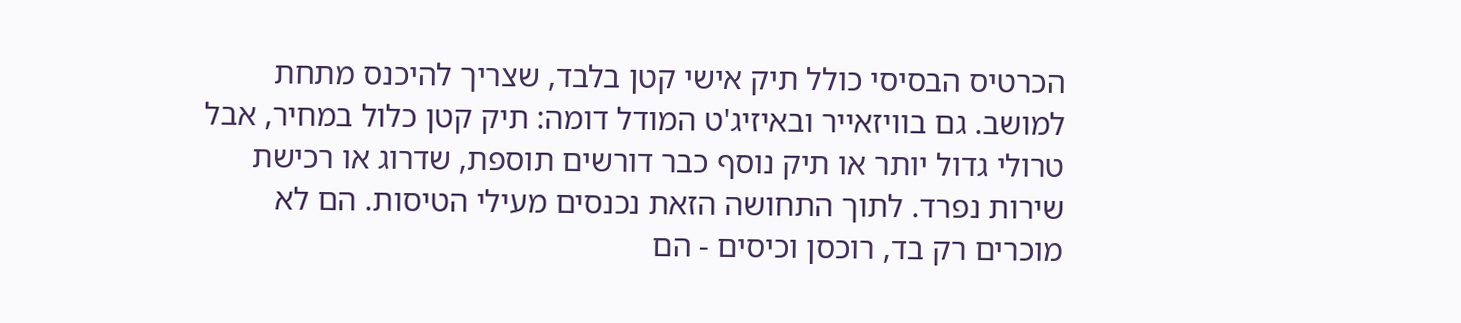הכרטיס הבסיסי כולל תיק אישי קטן בלבד, שצריך להיכנס מתחת למושב. גם בוויזאייר ובאיזיג'ט המודל דומה: תיק קטן כלול במחיר, אבל טרולי גדול יותר או תיק נוסף כבר דורשים תוספת, שדרוג או רכישת שירות נפרד. לתוך התחושה הזאת נכנסים מעילי הטיסות. הם לא מוכרים רק בד, רוכסן וכיסים - הם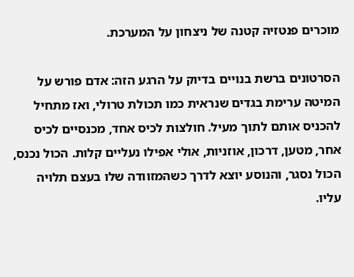מוכרים פנטזיה קטנה של ניצחון על המערכת.

הסרטונים ברשת בנויים בדיוק על הרגע הזה: אדם פורש על המיטה ערימת בגדים שנראית כמו תכולת טרולי, ואז מתחיל להכניס אותם לתוך מעיל. חולצות לכיס אחד, מכנסיים לכיס אחר, מטען, דרכון, אוזניות, אולי אפילו נעליים קלות. הכול נכנס, הכול נסגר, והנוסע יוצא לדרך כשהמזוודה שלו בעצם תלויה עליו.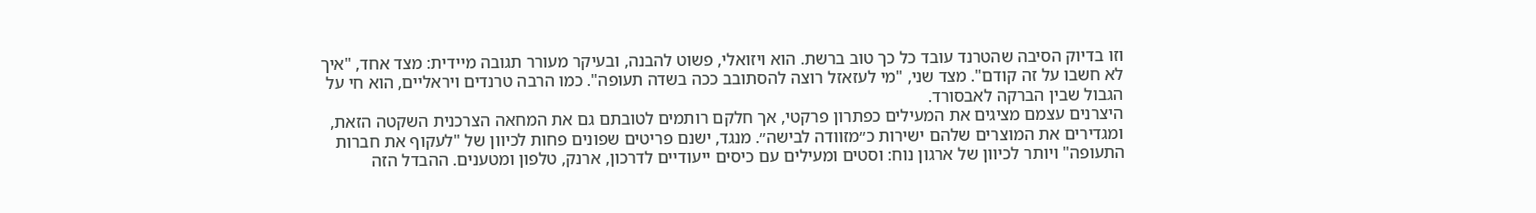וזו בדיוק הסיבה שהטרנד עובד כל כך טוב ברשת. הוא ויזואלי, פשוט להבנה, ובעיקר מעורר תגובה מיידית: מצד אחד, "איך לא חשבו על זה קודם". מצד שני, "מי לעזאזל רוצה להסתובב ככה בשדה תעופה". כמו הרבה טרנדים ויראליים, הוא חי על הגבול שבין הברקה לאבסורד.
היצרנים עצמם מציגים את המעילים כפתרון פרקטי, אך חלקם רותמים לטובתם גם את המחאה הצרכנית השקטה הזאת, ומגדירים את המוצרים שלהם ישירות כ״מזוודה לבישה״. מנגד, ישנם פריטים שפונים פחות לכיוון של "לעקוף את חברות התעופה" ויותר לכיוון של ארגון נוח: וסטים ומעילים עם כיסים ייעודיים לדרכון, ארנק, טלפון ומטענים. ההבדל הזה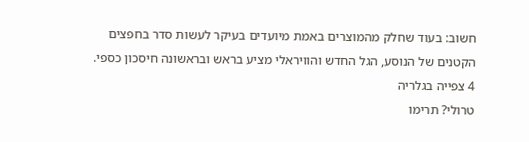חשוב: בעוד שחלק מהמוצרים באמת מיועדים בעיקר לעשות סדר בחפצים הקטנים של הנוסע, הגל החדש והוויראלי מציע בראש ובראשונה חיסכון כספי.
4 צפייה בגלריה
טרולי? תרימו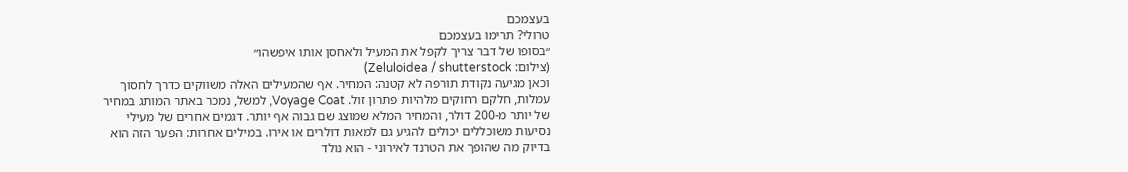בעצמכם
טרולי? תרימו בעצמכם
״בסופו של דבר צריך לקפל את המעיל ולאחסן אותו איפשהו״
(צילום: Zeluloidea / shutterstock)
וכאן מגיעה נקודת תורפה לא קטנה: המחיר. אף שהמעילים האלה משווקים כדרך לחסוך עמלות, חלקם רחוקים מלהיות פתרון זול. Voyage Coat, למשל, נמכר באתר המותג במחיר של יותר מ-200 דולר, והמחיר המלא שמוצג שם גבוה אף יותר. דגמים אחרים של מעילי נסיעות משוכללים יכולים להגיע גם למאות דולרים או אירו. במילים אחרות: הפער הזה הוא בדיוק מה שהופך את הטרנד לאירוני - הוא נולד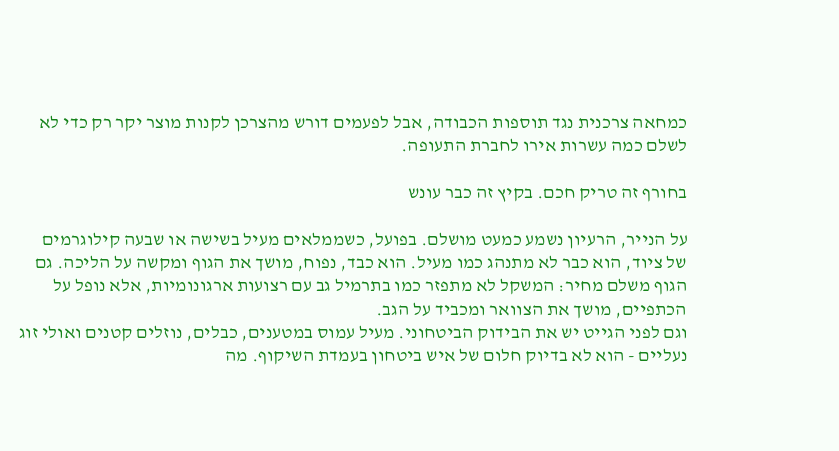כמחאה צרכנית נגד תוספות הכבודה, אבל לפעמים דורש מהצרכן לקנות מוצר יקר רק כדי לא לשלם כמה עשרות אירו לחברת התעופה.

בחורף זה טריק חכם. בקיץ זה כבר עונש

על הנייר, הרעיון נשמע כמעט מושלם. בפועל, כשממלאים מעיל בשישה או שבעה קילוגרמים של ציוד, הוא כבר לא מתנהג כמו מעיל. הוא כבד, נפוח, מושך את הגוף ומקשה על הליכה. גם הגוף משלם מחיר: המשקל לא מתפזר כמו בתרמיל גב עם רצועות ארגונומיות, אלא נופל על הכתפיים, מושך את הצוואר ומכביד על הגב.
וגם לפני הגייט יש את הבידוק הביטחוני. מעיל עמוס במטענים, כבלים, נוזלים קטנים ואולי זוג נעליים - הוא לא בדיוק חלום של איש ביטחון בעמדת השיקוף. מה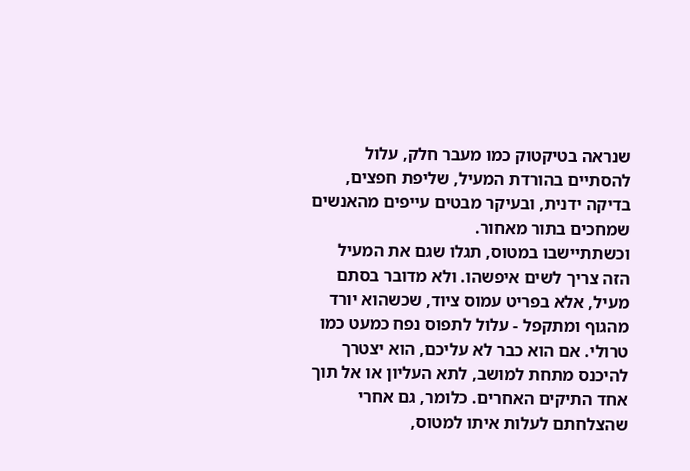שנראה בטיקטוק כמו מעבר חלק, עלול להסתיים בהורדת המעיל, שליפת חפצים, בדיקה ידנית, ובעיקר מבטים עייפים מהאנשים שמחכים בתור מאחור.
וכשתתיישבו במטוס, תגלו שגם את המעיל הזה צריך לשים איפשהו. ולא מדובר בסתם מעיל, אלא בפריט עמוס ציוד, שכשהוא יורד מהגוף ומתקפל - עלול לתפוס נפח כמעט כמו טרולי. אם הוא כבר לא עליכם, הוא יצטרך להיכנס מתחת למושב, לתא העליון או אל תוך אחד התיקים האחרים. כלומר, גם אחרי שהצלחתם לעלות איתו למטוס,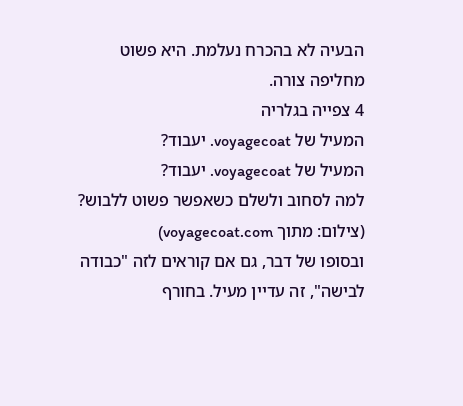הבעיה לא בהכרח נעלמת. היא פשוט מחליפה צורה.
4 צפייה בגלריה
המעיל של voyagecoat. יעבוד?
המעיל של voyagecoat. יעבוד?
למה לסחוב ולשלם כשאפשר פשוט ללבוש?
(צילום: מתוך voyagecoat.com)
ובסופו של דבר, גם אם קוראים לזה "כבודה לבישה", זה עדיין מעיל. בחורף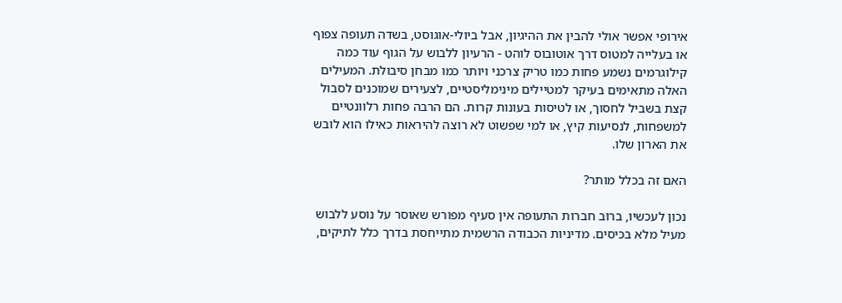אירופי אפשר אולי להבין את ההיגיון, אבל ביולי-אוגוסט, בשדה תעופה צפוף או בעלייה למטוס דרך אוטובוס לוהט - הרעיון ללבוש על הגוף עוד כמה קילוגרמים נשמע פחות כמו טריק צרכני ויותר כמו מבחן סיבולת. המעילים האלה מתאימים בעיקר למטיילים מינימליסטיים, לצעירים שמוכנים לסבול קצת בשביל לחסוך, או לטיסות בעונות קרות. הם הרבה פחות רלוונטיים למשפחות, לנסיעות קיץ, או למי שפשוט לא רוצה להיראות כאילו הוא לובש את הארון שלו.

האם זה בכלל מותר?

נכון לעכשיו, ברוב חברות התעופה אין סעיף מפורש שאוסר על נוסע ללבוש מעיל מלא בכיסים. מדיניות הכבודה הרשמית מתייחסת בדרך כלל לתיקים,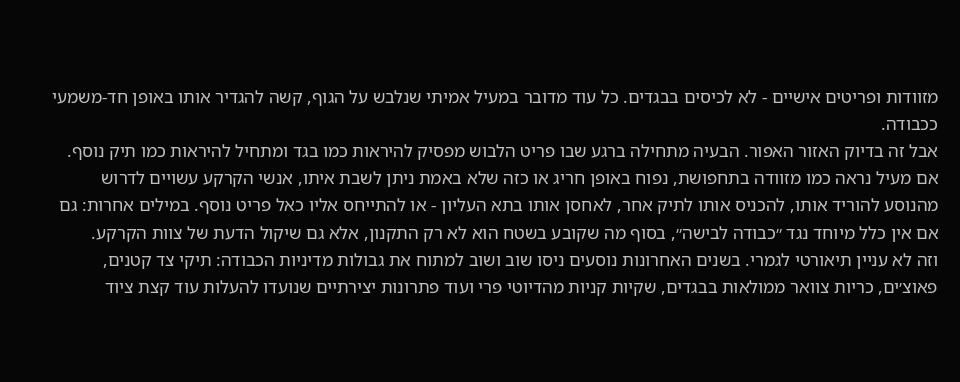מזוודות ופריטים אישיים - לא לכיסים בבגדים. כל עוד מדובר במעיל אמיתי שנלבש על הגוף, קשה להגדיר אותו באופן חד-משמעי ככבודה.
אבל זה בדיוק האזור האפור. הבעיה מתחילה ברגע שבו פריט הלבוש מפסיק להיראות כמו בגד ומתחיל להיראות כמו תיק נוסף. אם מעיל נראה כמו מזוודה בתחפושת, נפוח באופן חריג או כזה שלא באמת ניתן לשבת איתו, אנשי הקרקע עשויים לדרוש מהנוסע להוריד אותו, להכניס אותו לתיק אחר, לאחסן אותו בתא העליון - או להתייחס אליו כאל פריט נוסף. במילים אחרות: גם אם אין כלל מיוחד נגד ״כבודה לבישה״, בסוף מה שקובע בשטח הוא לא רק התקנון, אלא גם שיקול הדעת של צוות הקרקע.
וזה לא עניין תיאורטי לגמרי. בשנים האחרונות נוסעים ניסו שוב ושוב למתוח את גבולות מדיניות הכבודה: תיקי צד קטנים, פאוצ׳ים, כריות צוואר ממולאות בבגדים, שקיות קניות מהדיוטי פרי ועוד פתרונות יצירתיים שנועדו להעלות עוד קצת ציוד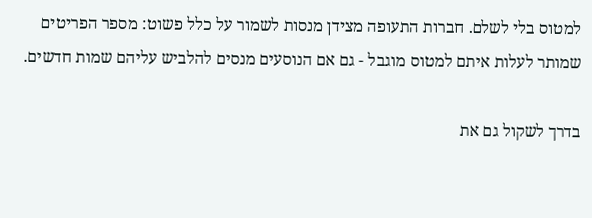למטוס בלי לשלם. חברות התעופה מצידן מנסות לשמור על כלל פשוט: מספר הפריטים שמותר לעלות איתם למטוס מוגבל - גם אם הנוסעים מנסים להלביש עליהם שמות חדשים.

בדרך לשקול גם את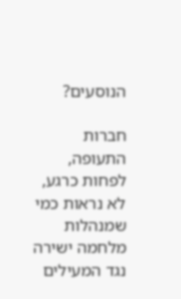הנוסעים?

חברות התעופה, לפחות כרגע, לא נראות כמי שמנהלות מלחמה ישירה נגד המעילים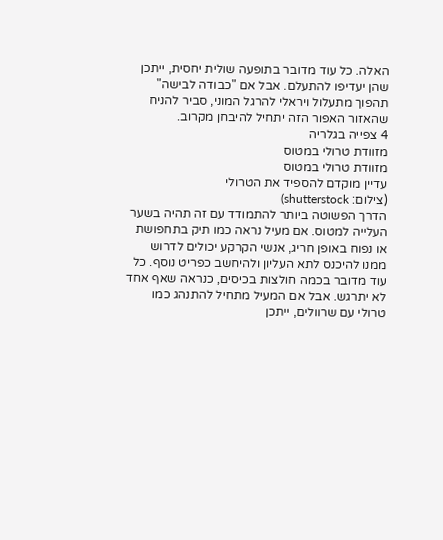האלה. כל עוד מדובר בתופעה שולית יחסית, ייתכן שהן יעדיפו להתעלם. אבל אם "כבודה לבישה" תהפוך מתעלול ויראלי להרגל המוני, סביר להניח שהאזור האפור הזה יתחיל להיבחן מקרוב.
4 צפייה בגלריה
מזוודת טרולי במטוס
מזוודת טרולי במטוס
עדיין מוקדם להספיד את הטרולי
(צילום: shutterstock)
הדרך הפשוטה ביותר להתמודד עם זה תהיה בשער העלייה למטוס. אם מעיל נראה כמו תיק בתחפושת או נפוח באופן חריג, אנשי הקרקע יכולים לדרוש ממנו להיכנס לתא העליון ולהיחשב כפריט נוסף. כל עוד מדובר בכמה חולצות בכיסים, כנראה שאף אחד לא יתרגש. אבל אם המעיל מתחיל להתנהג כמו טרולי עם שרוולים, ייתכן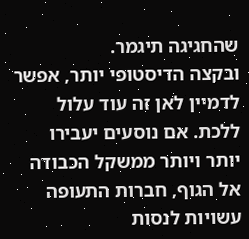שהחגיגה תיגמר.
ובקצה הדיסטופי יותר, אפשר לדמיין לאן זה עוד עלול ללכת. אם נוסעים יעבירו יותר ויותר ממשקל הכבודה אל הגוף, חברות התעופה עשויות לנסות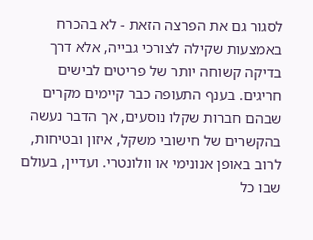לסגור גם את הפרצה הזאת - לא בהכרח באמצעות שקילה לצורכי גבייה, אלא דרך בדיקה קשוחה יותר של פריטים לבישים חריגים. בענף התעופה כבר קיימים מקרים שבהם חברות שקלו נוסעים, אך הדבר נעשה בהקשרים של חישובי משקל, איזון ובטיחות, לרוב באופן אנונימי או וולונטרי. ועדיין, בעולם שבו כל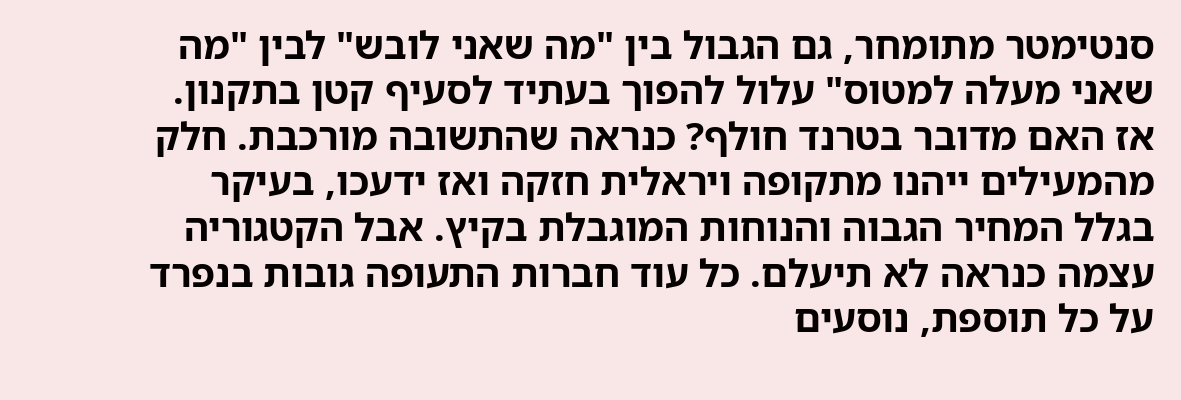סנטימטר מתומחר, גם הגבול בין "מה שאני לובש" לבין "מה שאני מעלה למטוס" עלול להפוך בעתיד לסעיף קטן בתקנון.
אז האם מדובר בטרנד חולף? כנראה שהתשובה מורכבת. חלק מהמעילים ייהנו מתקופה ויראלית חזקה ואז ידעכו, בעיקר בגלל המחיר הגבוה והנוחות המוגבלת בקיץ. אבל הקטגוריה עצמה כנראה לא תיעלם. כל עוד חברות התעופה גובות בנפרד על כל תוספת, נוסעים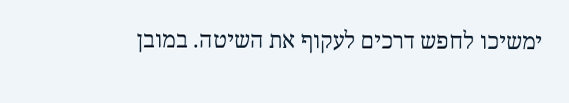ימשיכו לחפש דרכים לעקוף את השיטה. במובן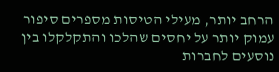הרחב יותר, מעילי הטיסות מספרים סיפור עמוק יותר על יחסים שהלכו והתקלקלו בין נוסעים לחברות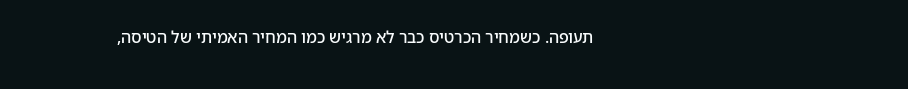תעופה. כשמחיר הכרטיס כבר לא מרגיש כמו המחיר האמיתי של הטיסה,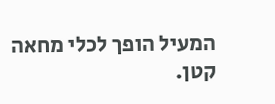המעיל הופך לכלי מחאה קטן.